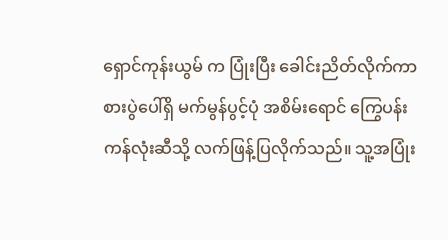ရှောင်ကုန်းယွမ် က ပြုံးပြီး ခေါင်းညိတ်လိုက်ကာ စားပွဲပေါ်ရှိ မက်မွန်ပွင့်ပုံ အစိမ်းရောင် ကြွေပန်းကန်လုံးဆီသို့ လက်ဖြန့်ပြလိုက်သည်။ သူ့အပြုံး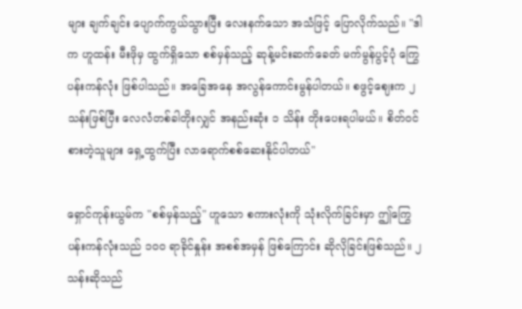များ ချက်ချင်း ပျောက်ကွယ်သွားပြီး လေးနက်သော အသံဖြင့် ပြောလိုက်သည်။ "ဒါက ဟူထန်း မီးဖိုမှ ထွက်ရှိသော စစ်မှန်သည့် ဆုန့်မင်းဆက်ခေတ် မက်မွန်ပွင့်ပုံ ကြွေပန်းကန်လုံး ဖြစ်ပါသည်။ အခြေအနေ အလွန်ကောင်းမွန်ပါတယ်။ စဖွင့်ဈေးက ၂ သန်းဖြစ်ပြီး လေလံတစ်ခါတိုးလျှင် အနည်းဆုံး ၁ သိန်း တိုးပေးရပါမယ်။ စိတ်ဝင်စားတဲ့သူများ ရှေ့ထွက်ပြီး လာရောက်စစ်ဆေးနိုင်ပါတယ်"

ရှောင်ကုန်းယွမ်က "စစ်မှန်သည့်" ဟူသော စကားလုံးကို သုံးလိုက်ခြင်းမှာ ဤကြွေပန်းကန်လုံးသည် ၁၀၀ ရာခိုင်နှုန်း အစစ်အမှန် ဖြစ်ကြောင်း ဆိုလိုခြင်းဖြစ်သည်။ ၂ သန်းဆိုသည်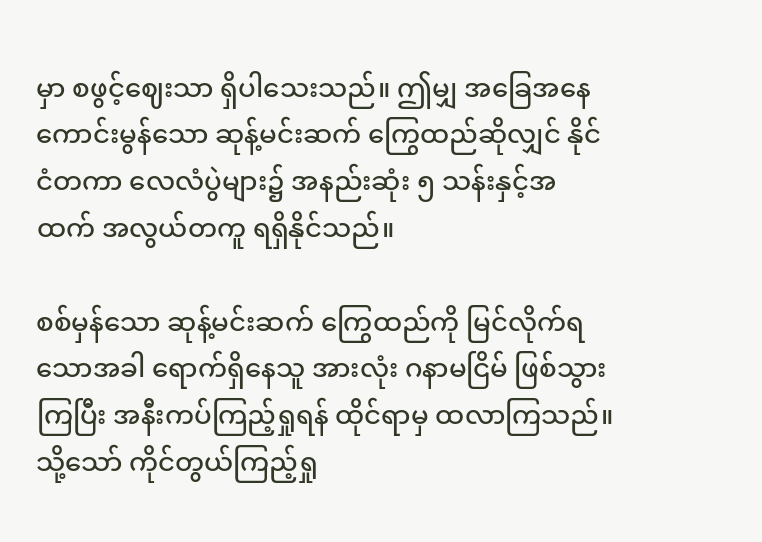မှာ စဖွင့်ဈေးသာ ရှိပါသေးသည်။ ဤမျှ အခြေအနေကောင်းမွန်သော ဆုန့်မင်းဆက် ကြွေထည်ဆိုလျှင် နိုင်ငံတကာ လေလံပွဲများ၌ အနည်းဆုံး ၅ သန်းနှင့်အထက် အလွယ်တကူ ရရှိနိုင်သည်။

စစ်မှန်သော ဆုန့်မင်းဆက် ကြွေထည်ကို မြင်လိုက်ရသောအခါ ရောက်ရှိနေသူ အားလုံး ဂနာမငြိမ် ဖြစ်သွားကြပြီး အနီးကပ်ကြည့်ရှုရန် ထိုင်ရာမှ ထလာကြသည်။ သို့သော် ကိုင်တွယ်ကြည့်ရှု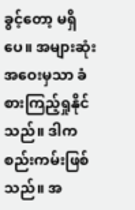ခွင့်တော့ မရှိပေ။ အများဆုံး အဝေးမှသာ ခံစားကြည့်ရှုနိုင်သည်။ ဒါက စည်းကမ်းဖြစ်သည်။ အ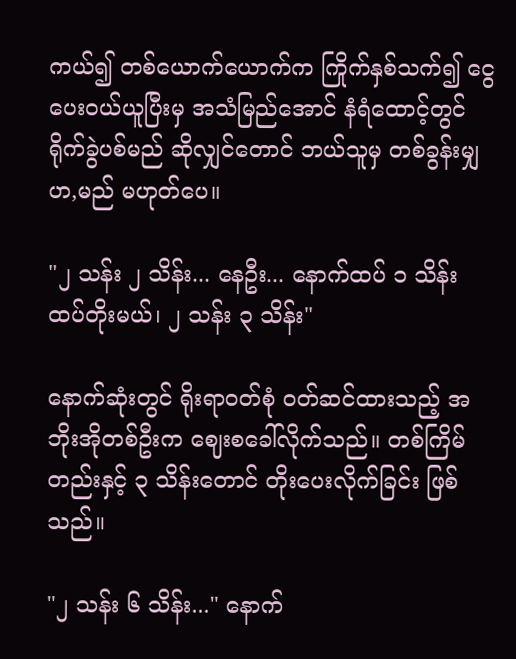ကယ်၍ တစ်ယောက်ယောက်က ကြိုက်နှစ်သက်၍ ငွေပေးဝယ်ယူပြီးမှ အသံမြည်အောင် နံရံထောင့်တွင် ရိုက်ခွဲပစ်မည် ဆိုလျှင်တောင် ဘယ်သူမှ တစ်ခွန်းမျှ ဟ,မည် မဟုတ်ပေ။

"၂ သန်း ၂ သိန်း... နေဦး... နောက်ထပ် ၁ သိန်း ထပ်တိုးမယ်၊ ၂ သန်း ၃ သိန်း"

နောက်ဆုံးတွင် ရိုးရာဝတ်စုံ ဝတ်ဆင်ထားသည့် အဘိုးအိုတစ်ဦးက ဈေးစခေါ်လိုက်သည်။ တစ်ကြိမ်တည်းနှင့် ၃ သိန်းတောင် တိုးပေးလိုက်ခြင်း ဖြစ်သည်။

"၂ သန်း ၆ သိန်း..." နောက်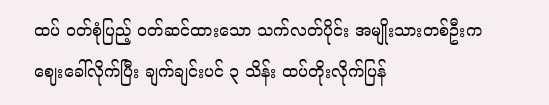ထပ် ဝတ်စုံပြည့် ဝတ်ဆင်ထားသော သက်လတ်ပိုင်း အမျိုးသားတစ်ဦးက ဈေးခေါ်လိုက်ပြီး ချက်ချင်းပင် ၃ သိန်း ထပ်တိုးလိုက်ပြန်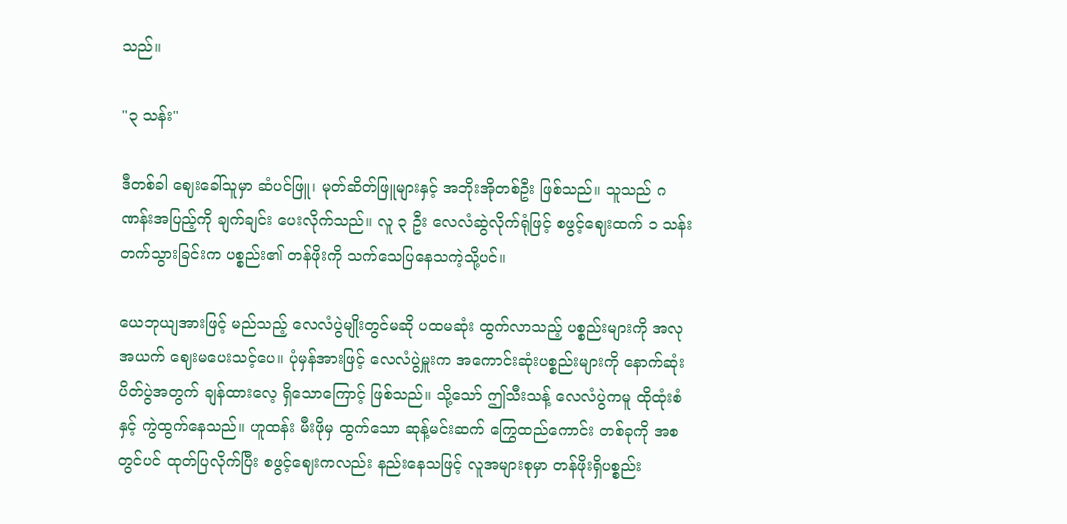သည်။

"၃ သန်း"

ဒီတစ်ခါ ဈေးခေါ်သူမှာ ဆံပင်ဖြူ၊ မုတ်ဆိတ်ဖြူများနှင့် အဘိုးအိုတစ်ဦး ဖြစ်သည်။ သူသည် ဂဏန်းအပြည့်ကို ချက်ချင်း ပေးလိုက်သည်။ လူ ၃ ဦး လေလံဆွဲလိုက်ရုံဖြင့် စဖွင့်ဈေးထက် ၁ သန်း တက်သွားခြင်းက ပစ္စည်း၏ တန်ဖိုးကို သက်သေပြနေသကဲ့သို့ပင်။

ယေဘုယျအားဖြင့် မည်သည့် လေလံပွဲမျိုးတွင်မဆို ပထမဆုံး ထွက်လာသည့် ပစ္စည်းများကို အလုအယက် ဈေးမပေးသင့်ပေ။ ပုံမှန်အားဖြင့် လေလံပွဲမှူးက အကောင်းဆုံးပစ္စည်းများကို နောက်ဆုံး ပိတ်ပွဲအတွက် ချန်ထားလေ့ ရှိသောကြောင့် ဖြစ်သည်။ သို့သော် ဤသီးသန့် လေလံပွဲကမူ ထိုထုံးစံနှင့် ကွဲထွက်နေသည်။ ဟူထန်း မီးဖိုမှ ထွက်သော ဆုန့်မင်းဆက် ကြွေထည်ကောင်း တစ်ခုကို အစတွင်ပင် ထုတ်ပြလိုက်ပြီး စဖွင့်ဈေးကလည်း နည်းနေသဖြင့် လူအများစုမှာ တန်ဖိုးရှိပစ္စည်း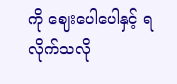ကို ဈေးပေါပေါနှင့် ရလိုက်သလို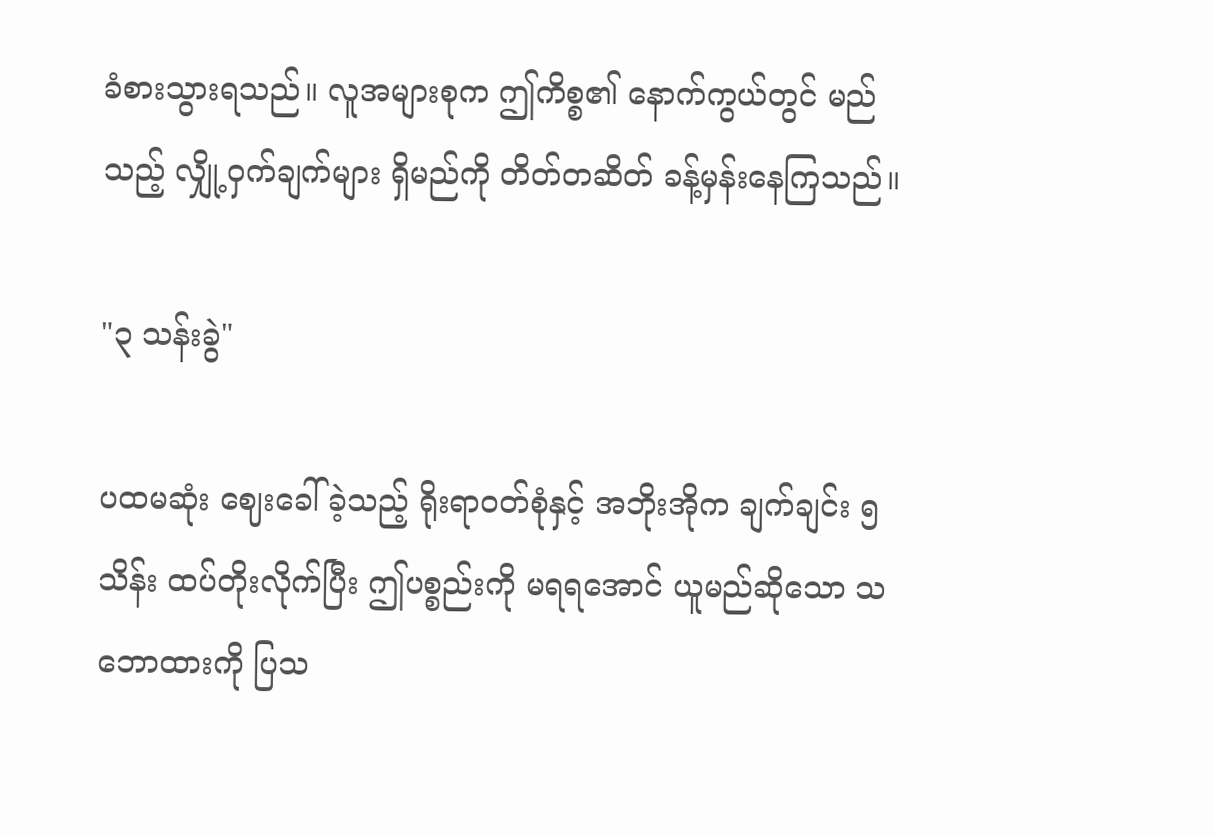ခံစားသွားရသည်။ လူအများစုက ဤကိစ္စ၏ နောက်ကွယ်တွင် မည်သည့် လျှို့ဝှက်ချက်များ ရှိမည်ကို တိတ်တဆိတ် ခန့်မှန်းနေကြသည်။

"၃ သန်းခွဲ"

ပထမဆုံး ဈေးခေါ်ခဲ့သည့် ရိုးရာဝတ်စုံနှင့် အဘိုးအိုက ချက်ချင်း ၅ သိန်း ထပ်တိုးလိုက်ပြီး ဤပစ္စည်းကို မရရအောင် ယူမည်ဆိုသော သဘောထားကို ပြသ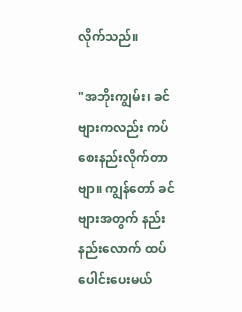လိုက်သည်။

"အဘိုးကျွမ်း၊ ခင်ဗျားကလည်း ကပ်စေးနည်းလိုက်တာဗျာ။ ကျွန်တော် ခင်ဗျားအတွက် နည်းနည်းလောက် ထပ်ပေါင်းပေးမယ်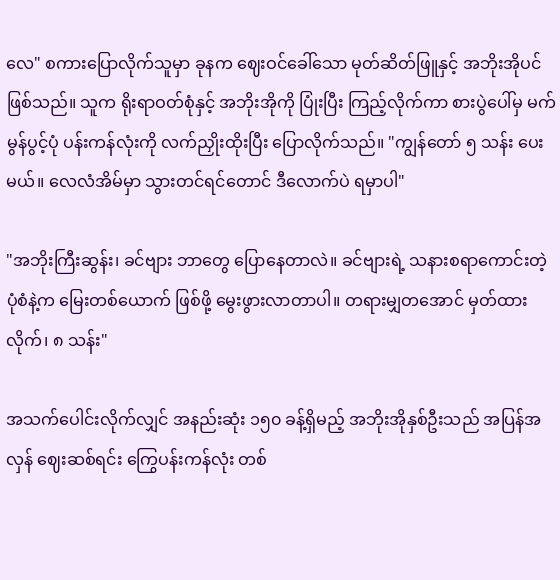လေ" စကားပြောလိုက်သူမှာ ခုနက ဈေးဝင်ခေါ်သော မုတ်ဆိတ်ဖြူနှင့် အဘိုးအိုပင် ဖြစ်သည်။ သူက ရိုးရာဝတ်စုံနှင့် အဘိုးအိုကို ပြုံးပြီး ကြည့်လိုက်ကာ စားပွဲပေါ်မှ မက်မွန်ပွင့်ပုံ ပန်းကန်လုံးကို လက်ညှိုးထိုးပြီး ပြောလိုက်သည်။ "ကျွန်တော် ၅ သန်း ပေးမယ်။ လေလံအိမ်မှာ သွားတင်ရင်တောင် ဒီလောက်ပဲ ရမှာပါ"

"အဘိုးကြီးဆွန်း၊ ခင်ဗျား ဘာတွေ ပြောနေတာလဲ။ ခင်ဗျားရဲ့ သနားစရာကောင်းတဲ့ ပုံစံနဲ့က မြေးတစ်ယောက် ဖြစ်ဖို့ မွေးဖွားလာတာပါ။ တရားမျှတအောင် မှတ်ထားလိုက်၊ ၈ သန်း"

အသက်ပေါင်းလိုက်လျှင် အနည်းဆုံး ၁၅၀ ခန့်ရှိမည့် အဘိုးအိုနှစ်ဦးသည် အပြန်အလှန် ဈေးဆစ်ရင်း ကြွေပန်းကန်လုံး တစ်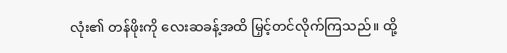လုံး၏ တန်ဖိုးကို လေးဆခန့်အထိ မြှင့်တင်လိုက်ကြသည်။ ထို့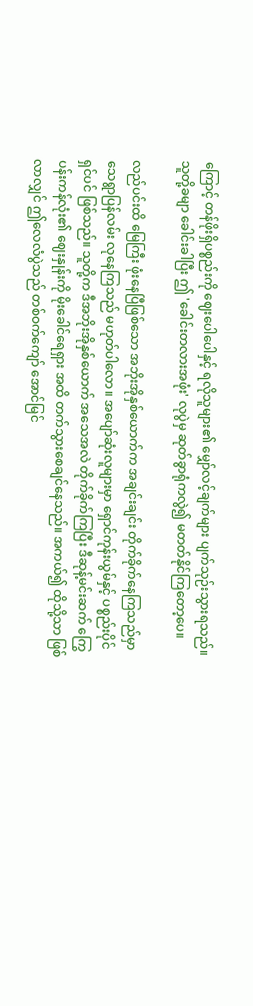ကြောင့် တန်ဖိုးရှိပစ္စည်းကို ဈေးပေါပေါနှင့် ရလိုသူများ၏ မျှော်လင့်ချက်များ ပျက်သုဉ်းသွားရသည်။ သူတို့ခမျာ ခေါင်းခါပြီး ဤ 'ခေါင်းတလားအဖုံး' လုပွဲမှ ဆုတ်ခွာရုံကလွဲ၍ မတတ်နိုင်ကြတော့ပေ။

လည်ပင်းထိ မြေကြီး ဖုံးနေပြီဖြစ်သော အဘိုးအိုနှစ်ယောက်က အချင်းချင်း တိုက်ခိုက်နေကြသည်မှာ သေရွာပြန်လမ်း လုနေကြသည် မဟုတ်ပါလော။ အပျော်ဆုံးလူများမှာ ရှောင်ကုန်းယွမ်နှင့် ပစ္စည်းပိုင်ရှင်ပင် ဖြစ်သည်။ သူတို့က ဒီအဘိုးအိုနှစ်ယောက် အသေအလဲ တိုက်ခိုက်ကြပြီး ဒီဆုန့်မင်းဆက် ကြွေပန်းကန်လုံး၏ ဈေးနှုန်းကို မိုးခေါင်ရေရှား အထိ တက်သွားစေချင်နေသည်။ အကယ်၍ ထိုသို့သာ ဖြစ်လာလျှင် ဤလေလံပွဲသည် တစ်ဝက်ကျော် အောင်မြင်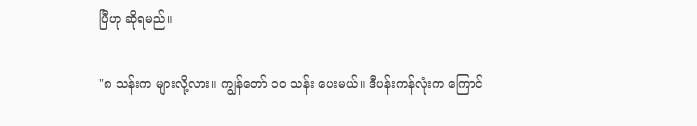ပြီဟု ဆိုရမည်။

"၈ သန်းက များလို့လား။ ကျွန်တော် ၁၀ သန်း ပေးမယ်။ ဒီပန်းကန်လုံးက ကြောင်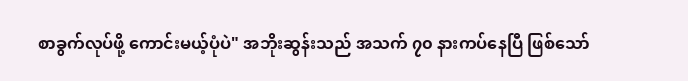စာခွက်လုပ်ဖို့ ကောင်းမယ့်ပုံပဲ" အဘိုးဆွန်းသည် အသက် ၇၀ နားကပ်နေပြီ ဖြစ်သော်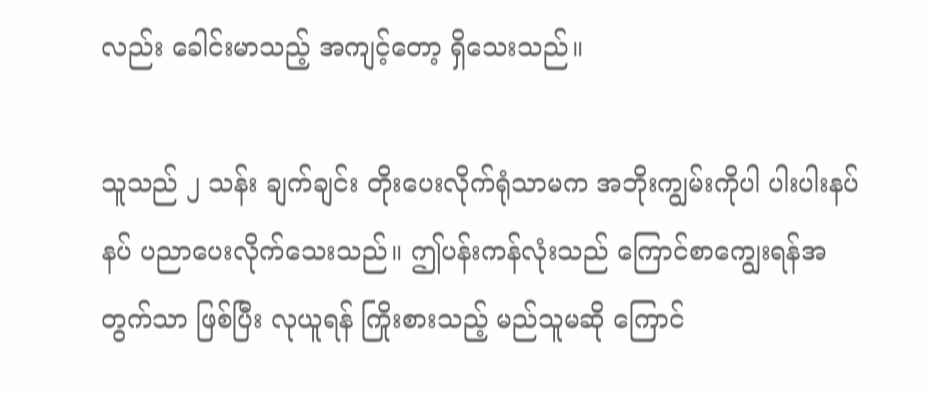လည်း ခေါင်းမာသည့် အကျင့်တော့ ရှိသေးသည်။

သူသည် ၂ သန်း ချက်ချင်း တိုးပေးလိုက်ရုံသာမက အဘိုးကျွမ်းကိုပါ ပါးပါးနပ်နပ် ပညာပေးလိုက်သေးသည်။ ဤပန်းကန်လုံးသည် ကြောင်စာကျွေးရန်အတွက်သာ ဖြစ်ပြီး လုယူရန် ကြိုးစားသည့် မည်သူမဆို ကြောင်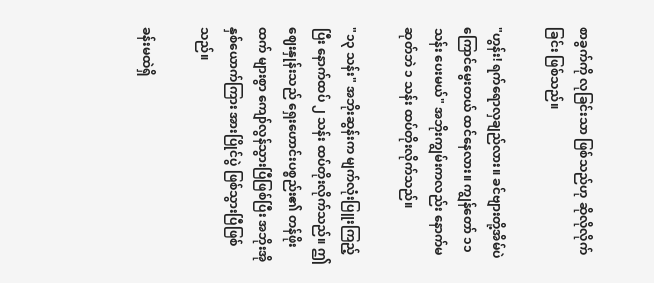စာခွက်ကို လုခြင်းသာ ဖြစ်သည်ဟု ဆိုလိုလိုက်ခြင်း ဖြစ်သည်။

"ဟွန်း! ရက်ရောလှချည်လား။ ခင်ဗျားတို့အိမ်ပဲ ကြောင်မွေးတယ် ထင်နေလား။ ကျွန်တော် ၁၁ သန်း ပေးမယ်" အဘိုးကျွမ်းကလည်း နောက်မဆုတ်ဘဲ ၁ သန်း ထပ်တိုးလိုက်သည်။

"၁၃ သန်း" အဘိုးဆွန်းက မျက်လုံးပြူးကြည့်ပြီး နောက်ထပ် ၂ သန်း ထပ်တိုးလိုက်သည်။ ဤဈေးနှုန်းသည် ရှေးဟောင်းပစ္စည်း၏ တန်ဖိုးထက် များစွာ ကျော်လွန်သွားပြီဖြစ်ပြီး အဘိုးအိုနှစ်ယောက်ကြား အားပြိုင်ပွဲ ဖြစ်သွားပြီဖြစ်သည်။

ခန်းမထဲရှိ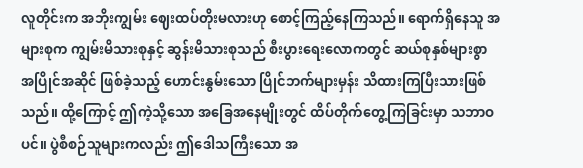လူတိုင်းက အဘိုးကျွမ်း ဈေးထပ်တိုးမလားဟု စောင့်ကြည့်နေကြသည်။ ရောက်ရှိနေသူ အများစုက ကျွမ်းမိသားစုနှင့် ဆွန်းမိသားစုသည် စီးပွားရေးလောကတွင် ဆယ်စုနှစ်များစွာ အပြိုင်အဆိုင် ဖြစ်ခဲ့သည့် ဟောင်းနွမ်းသော ပြိုင်ဘက်များမှန်း သိထားကြပြီးသားဖြစ်သည်။ ထို့ကြောင့် ဤကဲ့သို့သော အခြေအနေမျိုးတွင် ထိပ်တိုက်တွေ့ကြခြင်းမှာ သဘာဝပင်။ ပွဲစီစဉ်သူများကလည်း ဤဒေါသကြီးသော အ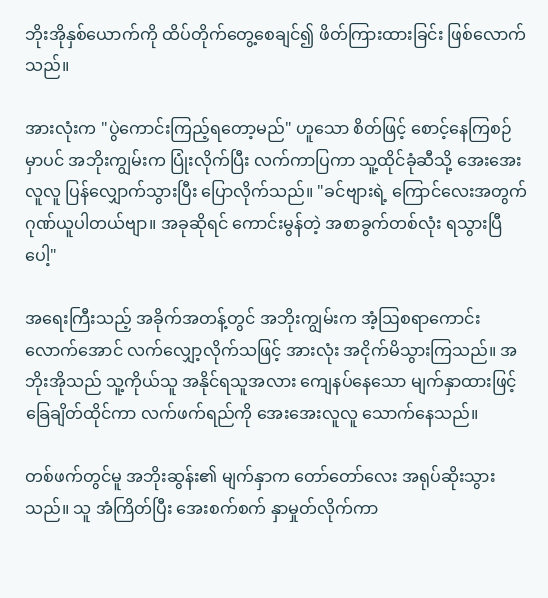ဘိုးအိုနှစ်ယောက်ကို ထိပ်တိုက်တွေ့စေချင်၍ ဖိတ်ကြားထားခြင်း ဖြစ်လောက်သည်။

အားလုံးက "ပွဲကောင်းကြည့်ရတော့မည်" ဟူသော စိတ်ဖြင့် စောင့်နေကြစဉ်မှာပင် အဘိုးကျွမ်းက ပြုံးလိုက်ပြီး လက်ကာပြကာ သူ့ထိုင်ခုံဆီသို့ အေးအေးလူလူ ပြန်လျှောက်သွားပြီး ပြောလိုက်သည်။ "ခင်ဗျားရဲ့ ကြောင်လေးအတွက် ဂုဏ်ယူပါတယ်ဗျာ။ အခုဆိုရင် ကောင်းမွန်တဲ့ အစာခွက်တစ်လုံး ရသွားပြီပေါ့"

အရေးကြီးသည့် အခိုက်အတန့်တွင် အဘိုးကျွမ်းက အံ့ဩစရာကောင်းလောက်အောင် လက်လျှော့လိုက်သဖြင့် အားလုံး အငိုက်မိသွားကြသည်။ အဘိုးအိုသည် သူ့ကိုယ်သူ အနိုင်ရသူအလား ကျေနပ်နေသော မျက်နှာထားဖြင့် ခြေချိတ်ထိုင်ကာ လက်ဖက်ရည်ကို အေးအေးလူလူ သောက်နေသည်။

တစ်ဖက်တွင်မူ အဘိုးဆွန်း၏ မျက်နှာက တော်တော်လေး အရုပ်ဆိုးသွားသည်။ သူ အံကြိတ်ပြီး အေးစက်စက် နှာမှုတ်လိုက်ကာ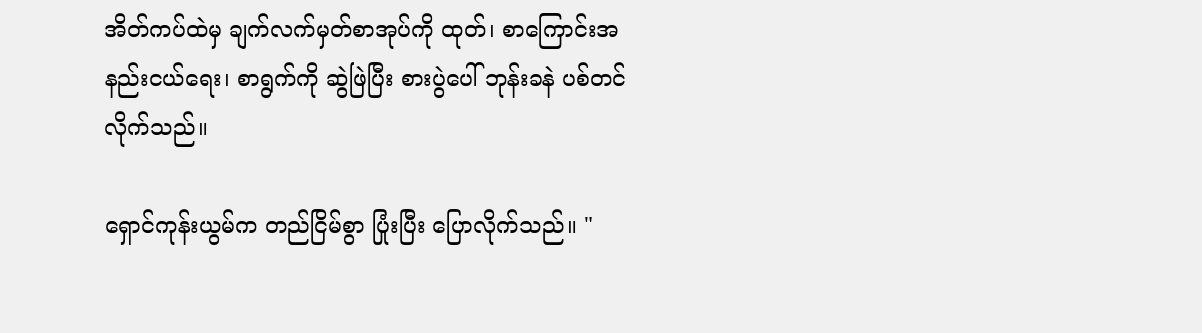အိတ်ကပ်ထဲမှ ချက်လက်မှတ်စာအုပ်ကို ထုတ်၊ စာကြောင်းအနည်းငယ်ရေး၊ စာရွက်ကို ဆွဲဖြဲပြီး စားပွဲပေါ် ဘုန်းခနဲ ပစ်တင်လိုက်သည်။

ရှောင်ကုန်းယွမ်က တည်ငြိမ်စွာ ပြုံးပြီး ပြောလိုက်သည်။ "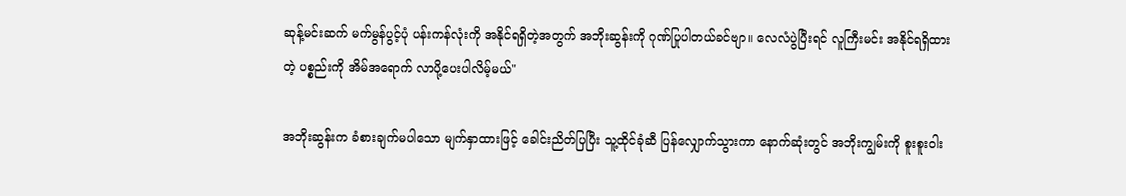ဆုန့်မင်းဆက် မက်မွန်ပွင့်ပုံ ပန်းကန်လုံးကို အနိုင်ရရှိတဲ့အတွက် အဘိုးဆွန်းကို ဂုဏ်ပြုပါတယ်ခင်ဗျာ။ လေလံပွဲပြီးရင် လူကြီးမင်း အနိုင်ရရှိထားတဲ့ ပစ္စည်းကို အိမ်အရောက် လာပို့ပေးပါလိမ့်မယ်"

အဘိုးဆွန်းက ခံစားချက်မပါသော မျက်နှာထားဖြင့် ခေါင်းညိတ်ပြပြီး သူ့ထိုင်ခုံဆီ ပြန်လျှောက်သွားကာ နောက်ဆုံးတွင် အဘိုးကျွမ်းကို စူးစူးဝါး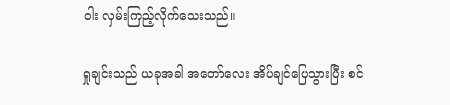ဝါး လှမ်းကြည့်လိုက်သေးသည်။

ရှုချင်းသည် ယခုအခါ အတော်လေး အိပ်ချင်ပြေသွားပြီး စင်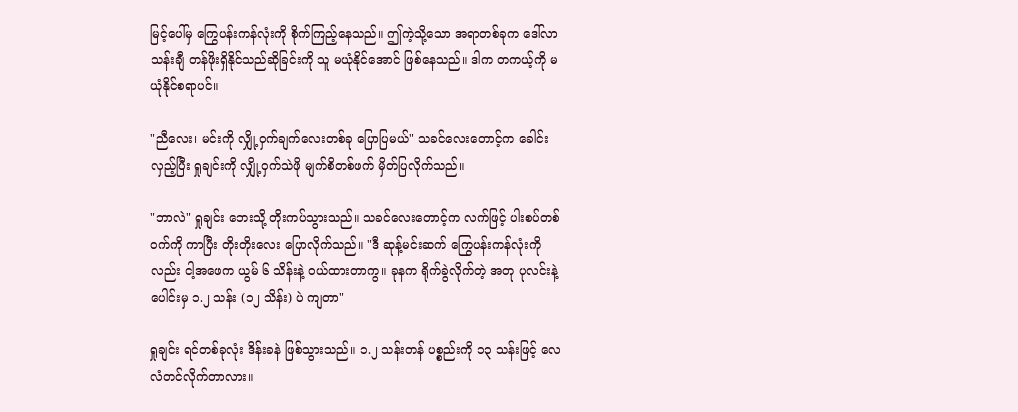မြင့်ပေါ်မှ ကြွေပန်းကန်လုံးကို စိုက်ကြည့်နေသည်။ ဤကဲ့သို့သော အရာတစ်ခုက ဒေါ်လာ သန်းချီ တန်ဖိုးရှိနိုင်သည်ဆိုခြင်းကို သူ မယုံနိုင်အောင် ဖြစ်နေသည်။ ဒါက တကယ့်ကို မယုံနိုင်စရာပင်။

"ညီလေး၊ မင်းကို လျှို့ဝှက်ချက်လေးတစ်ခု ပြောပြမယ်" သခင်လေးတောင့်က ခေါင်းလှည့်ပြီး ရှုချင်းကို လျှို့ဝှက်သဲဖို မျက်စိတစ်ဖက် မှိတ်ပြလိုက်သည်။

"ဘာလဲ" ရှုချင်း ဘေးသို့ တိုးကပ်သွားသည်။ သခင်လေးတောင့်က လက်ဖြင့် ပါးစပ်တစ်ဝက်ကို ကာပြီး တိုးတိုးလေး ပြောလိုက်သည်။ "ဒီ ဆုန့်မင်းဆက် ကြွေပန်းကန်လုံးကိုလည်း ငါ့အဖေက ယွမ် ၆ သိန်းနဲ့ ဝယ်ထားတာကွ။ ခုနက ရိုက်ခွဲလိုက်တဲ့ အတု ပုလင်းနဲ့ပေါင်းမှ ၁.၂ သန်း (၁၂ သိန်း) ပဲ ကျတာ"

ရှုချင်း ရင်တစ်ခုလုံး ဒိန်းခနဲ ဖြစ်သွားသည်။ ၁.၂ သန်းတန် ပစ္စည်းကို ၁၃ သန်းဖြင့် လေလံတင်လိုက်တာလား။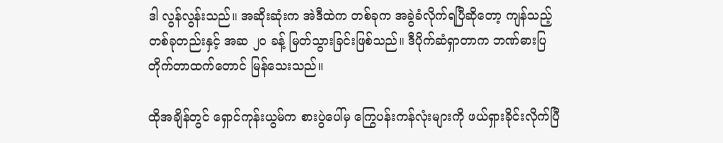ဒါ လွန်လွန်းသည်။ အဆိုးဆုံးက အဲဒီထဲက တစ်ခုက အခွဲခံလိုက်ရပြီဆိုတော့ ကျန်သည့်တစ်ခုတည်းနှင့် အဆ ၂၀ ခန့် မြတ်သွားခြင်းဖြစ်သည်။ ဒီပိုက်ဆံရှာတာက ဘဏ်ဓားပြတိုက်တာထက်တောင် မြန်သေးသည်။

ထိုအချိန်တွင် ရှောင်ကုန်းယွမ်က စားပွဲပေါ်မှ ကြွေပန်းကန်လုံးများကို ဖယ်ရှားခိုင်းလိုက်ပြီ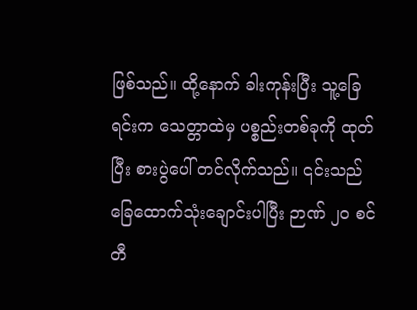ဖြစ်သည်။ ထို့နောက် ခါးကုန်းပြီး သူ့ခြေရင်းက သေတ္တာထဲမှ ပစ္စည်းတစ်ခုကို ထုတ်ပြီး စားပွဲပေါ် တင်လိုက်သည်။ ၎င်းသည် ခြေထောက်သုံးချောင်းပါပြီး ဉာဏ် ၂၀ စင်တီ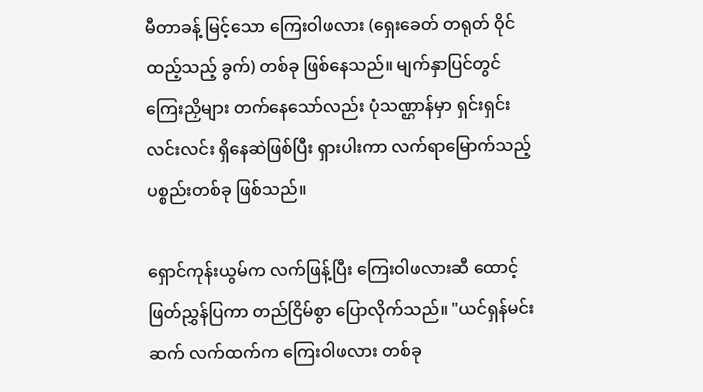မီတာခန့် မြင့်သော ကြေးဝါဖလား (ရှေးခေတ် တရုတ် ဝိုင်ထည့်သည့် ခွက်) တစ်ခု ဖြစ်နေသည်။ မျက်နှာပြင်တွင် ကြေးညှိများ တက်နေသော်လည်း ပုံသဏ္ဌာန်မှာ ရှင်းရှင်းလင်းလင်း ရှိနေဆဲဖြစ်ပြီး ရှားပါးကာ လက်ရာမြောက်သည့် ပစ္စည်းတစ်ခု ဖြစ်သည်။

ရှောင်ကုန်းယွမ်က လက်ဖြန့်ပြီး ကြေးဝါဖလားဆီ ထောင့်ဖြတ်ညွှန်ပြကာ တည်ငြိမ်စွာ ပြောလိုက်သည်။ "ယင်ရှန်မင်းဆက် လက်ထက်က ကြေးဝါဖလား တစ်ခု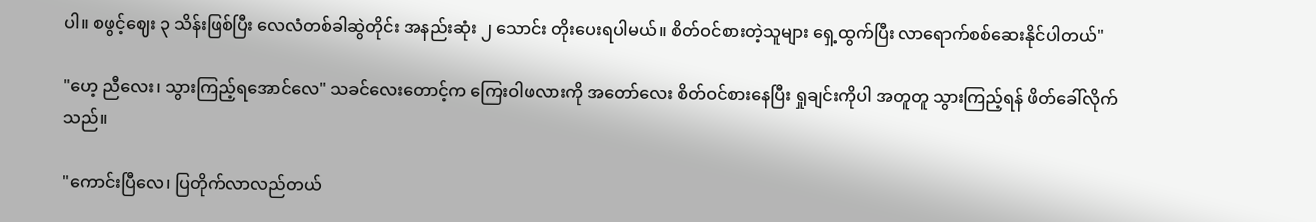ပါ။ စဖွင့်ဈေး ၃ သိန်းဖြစ်ပြီး လေလံတစ်ခါဆွဲတိုင်း အနည်းဆုံး ၂ သောင်း တိုးပေးရပါမယ်။ စိတ်ဝင်စားတဲ့သူများ ရှေ့ထွက်ပြီး လာရောက်စစ်ဆေးနိုင်ပါတယ်"

"ဟေ့ ညီလေး၊ သွားကြည့်ရအောင်လေ" သခင်လေးတောင့်က ကြေးဝါဖလားကို အတော်လေး စိတ်ဝင်စားနေပြီး ရှုချင်းကိုပါ အတူတူ သွားကြည့်ရန် ဖိတ်ခေါ်လိုက်သည်။

"ကောင်းပြီလေ၊ ပြတိုက်လာလည်တယ်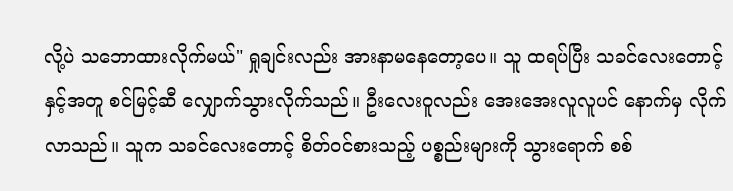လို့ပဲ သဘောထားလိုက်မယ်" ရှုချင်းလည်း အားနာမနေတော့ပေ။ သူ ထရပ်ပြီး သခင်လေးတောင့်နှင့်အတူ စင်မြင့်ဆီ လျှောက်သွားလိုက်သည်။ ဦးလေးဝူလည်း အေးအေးလူလူပင် နောက်မှ လိုက်လာသည်။ သူက သခင်လေးတောင့် စိတ်ဝင်စားသည့် ပစ္စည်းများကို သွားရောက် စစ်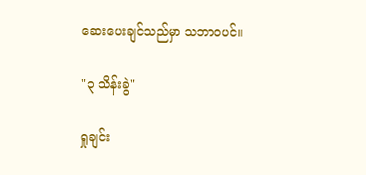ဆေးပေးချင်သည်မှာ သဘာဝပင်။

"၃ သိန်းခွဲ"

ရှုချင်း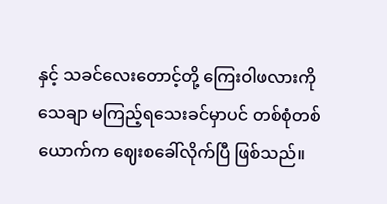နှင့် သခင်လေးတောင့်တို့ ကြေးဝါဖလားကို သေချာ မကြည့်ရသေးခင်မှာပင် တစ်စုံတစ်ယောက်က ဈေးစခေါ်လိုက်ပြီ ဖြစ်သည်။